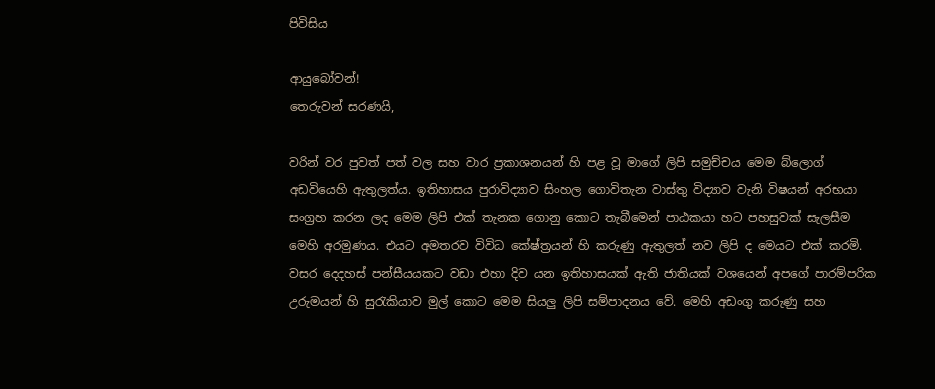පිවිසිය

ආයුබෝවන්!
තෙරුවන් සරණයි,

වරින් වර පුවත් පත් වල සහ වාර ප්‍රකාශනයන් හි පළ වූ මාගේ ලිපි සමුච්චය මෙම බ්ලොග් අඩවියෙහි ඇතුලත්ය. ඉතිහාසය පුරාවිද්‍යාව සිංහල ගොවිතැන වාස්තු විද්‍යාව වැනි විෂයන් අරභයා සංග්‍රහ කරන ලද මෙම ලිපි එක් තැනක ගොනු කොට තැබීමෙන් පාඨකයා හට පහසුවක් සැලසීම මෙහි අරමුණය. එයට අමතරව විවිධ කේෂ්ත්‍රයන් හි කරුණු ඇතුලත් නව ලිපි ද මෙයට එක් කරමි.
වසර දෙදහස් පන්සීයයකට වඩා එහා දිව යන ඉතිහාසයක් ඇති ජාතියක් වශයෙන් අපගේ පාරම්පරික උරුමයන් හි සුරැකියාව මුල් කොට මෙම සියලු ලිපි සම්පාදනය වේ. මෙහි අඩංගු කරුණු සහ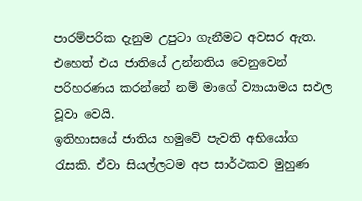පාරම්පරික දැනුම උපුටා ගැනීමට අවසර ඇත. එහෙත් එය ජාතියේ උන්නතිය වෙනුවෙන් පරිහරණය කරන්නේ නම් මාගේ ව්‍යායාමය සඵල වූවා වෙයි.
ඉතිහාසයේ ජාතිය හමුවේ පැවති අභියෝග රැසකි. ඒවා සියල්ලටම අප සාර්ථකව මුහුණ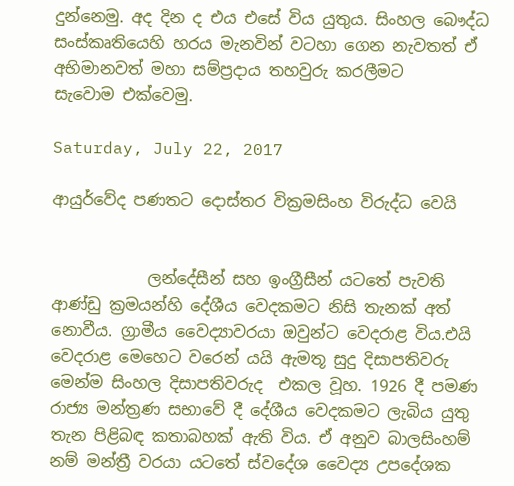දුන්නෙමු. අද දින ද එය එසේ විය යුතුය. සිංහල බෞද්ධ සංස්කෘතියෙහි හරය මැනවින් වටහා ගෙන නැවතත් ඒ අභිමානවත් මහා සම්ප්‍රදාය තහවුරු කරලීමට සැවොම ‍එක්වෙමු.

Saturday, July 22, 2017

ආයුර්වේද පණතට දොස්තර වික්‍රමසිංහ විරුද්ධ වෙයි


            ලන්දේසීන් සහ ඉංග්‍රීසීන් යටතේ පැවති ආණ්ඩු ක්‍රමයන්හි දේශීය වෙදකමට නිසි තැනක් අත් නොවීය. ග්‍රාමීය වෛද්‍යාවරයා ඔවුන්ට වෙදරාළ විය.එයි වෙදරාළ මෙහෙට වරෙන් යයි ඇමතූ සුදු දිසාපතිවරු මෙන්ම සිංහල දිසාපතිවරුද  එකල වූහ. 1926 දී පමණ රාජ්‍ය මන්ත්‍රණ සභාවේ දී දේශීය වෙදකමට ලැබිය යුතු තැන පිළිබඳ කතාබහක් ඇති විය. ඒ අනුව බාලසිංහම් නම් මන්ත්‍රී වරයා යටතේ ස්වදේශ වෛද්‍ය උපදේශක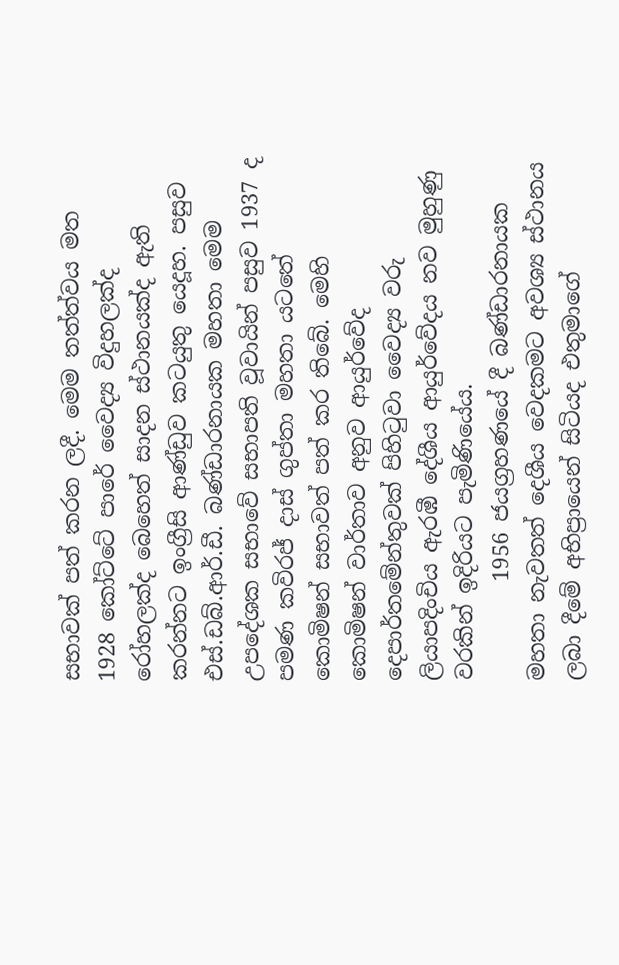සභාවක් පත් කරන ලදී. මෙම තත්ත්වය මත 1928 කෝට්ටේ පාරේ වෛද්‍ය විදුහලක්ද රෝහලක්ද බෙහෙත් සාදන ස්ථානයක්ද ඇති කරන්නට ඉංග්‍රීසි ආණ්ඩුව කටයුතු යෙදූහ. පසුව එස්.ඩබ්.ආර්.ඩී. බණ්ඩාරනායක මහතා මෙම උපදේශක සභාවේ සභාපති වූවායින් පසුව 1937 ද පමණ කවිරජ් දාස් ගුප්තා මහතා යටතේ කොමිෂන් සභාවත් පත් කර තිබේ. මෙහි කොමිෂන් වාර්තාව අනුව ආයුර්වේද දෙපාර්තමේන්තුවක් පිහිටුවා වෛද්‍ය වරු ලියාපදිංචිය ඇරඹී දේශීය ආයුර්වේදය නව මුහුණු වරකින් ඉදිරියට පැමිණියේය.
         1956 ජයග්‍රහණයේ දී බණ්ඩාරනායක මහතා නැවතත් දෙශීය වෙදකමට අවශ්‍ය ස්ථානය ලබා දීමේ අභිප්‍රායෙන් සිටියද එතුමාගේ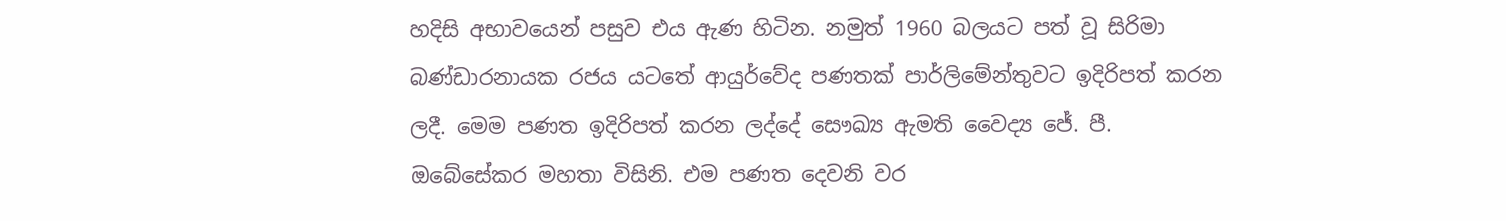හදිසි අභාවයෙන් පසුව එය ඇණ හිටින. නමුත් 1960 බලයට පත් වූ සිරිමා බණ්ඩාරනායක රජය යටතේ ආයුර්වේද පණතක් පාර්ලිමේන්තුවට ඉදිරිපත් කරන ලදී. මෙම පණත ඉදිරිපත් කරන ලද්දේ සෞඛ්‍ය ඇමති වෛද්‍ය ජේ. පී. ඔබේසේකර මහතා විසිනි. එම පණත දෙවනි වර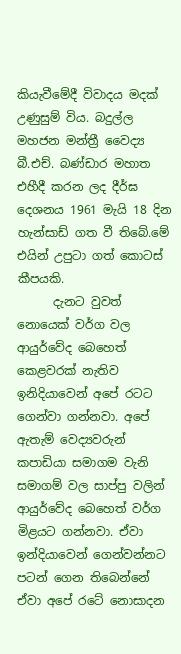කියැවීමේදී විවාදය මදක් උණුසුම් විය. බදුල්ල මහජන මන්ත්‍රී වෛද්‍ය බී.එච්. බණ්ඩාර මහාත එහීදී කරන ලද දීර්ඝ දෙශනය 1961 මැයි 18 දින හැන්සාඩ් ගත වී තිබේ.මේ එයින් උපුටා ගත් කොටස් කීපයකි.
      දැනට වුවත් නොයෙක් වර්ග වල ආයුර්වේද බෙහෙත් කෙළවරක් නැතිව ඉනිදියාවෙන් අපේ රටට ගෙන්වා ගන්නවා. අපේ ඇතැම් වෙද්‍යවරුන් කපාඩියා සමාගම වැනි සමාගම් වල සාප්පු වලින් ආයුර්වේද බෙහෙත් වර්ග මිළයට ගන්නවා. ඒවා ඉන්දියාවෙන් ගෙන්වන්නට පටන් ගෙන තිබෙන්නේ ඒවා අපේ රටේ නොසාදන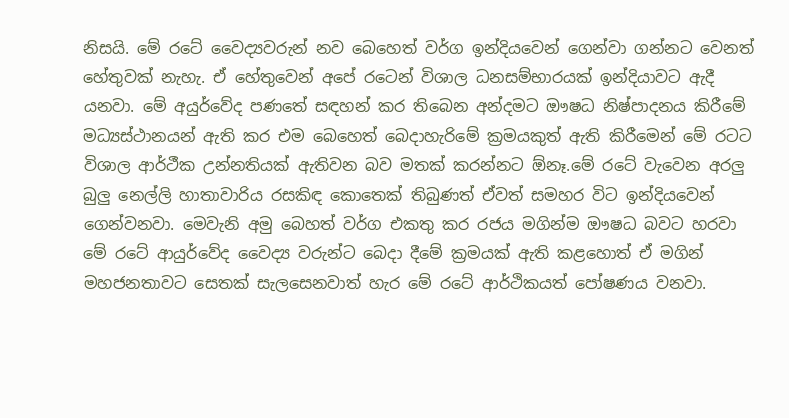නිසයි. මේ රටේ වෛද්‍යවරුන් නව බෙහෙත් වර්ග ඉන්දියවෙන් ගෙන්වා ගන්නට වෙනත් හේතුවක් නැහැ. ඒ හේතුවෙන් අපේ රටෙන් විශාල ධනසම්භාරයක් ඉන්දියාවට ඇදී යනවා. මේ අයුර්වේද පණතේ සඳහන් කර තිබෙන අන්දමට ඖෂධ නිෂ්පාදනය කිරීමේ මධ්‍යස්ථානයන් ඇති කර එම බෙහෙත් බෙදාහැරිමේ ක්‍රමයකුත් ඇති කිරීමෙන් මේ රටට විශාල ආර්ථීක උන්නතියක් ඇතිවන බව මතක් කරන්නට ඕනෑ.මේ රටේ වැවෙන අරලු බුලු නෙල්ලි හාතාවාරිය රසකිඳ කොතෙක් තිබුණත් ඒවත් සමහර විට ඉන්දියවෙන් ගෙන්වනවා. මෙවැනි අමු බෙහත් වර්ග එකතු කර රජය මගින්ම ඖෂධ බවට හරවා මේ රටේ ආයුර්වේද වෛද්‍ය වරුන්ට බෙදා දීමේ ක්‍රමයක් ඇති කළහොත් ඒ මගින් මහජනතාවට සෙතක් සැලසෙනවාත් හැර මේ රටේ ආර්ථිකයත් පෝෂණය වනවා.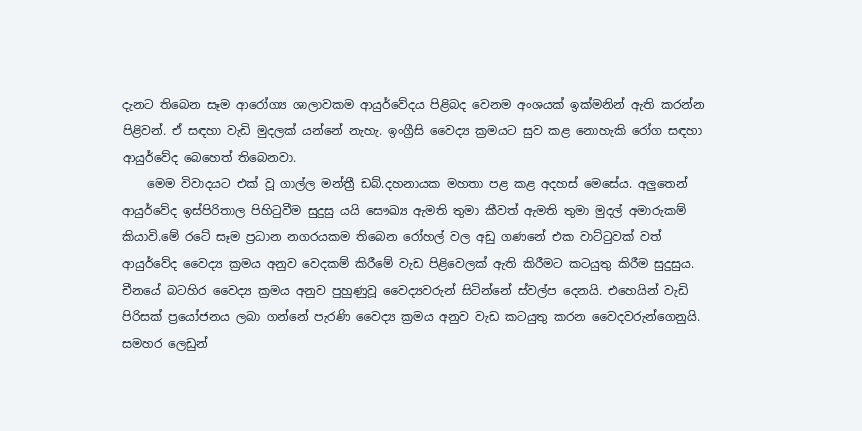දැනට තිබෙන සෑම ආරෝග්‍ය ශාලාවකම ආයුර්වේදය පිළිබද වෙනම අංශයක් ඉක්මනින් ඇති කරන්න පිළිවන්. ඒ සඳහා වැඩි මුදලක් යන්නේ නැහැ. ඉංග්‍රීසි වෛද්‍ය ක්‍රමයට සුව කළ නොහැකි රෝග සඳහා ආයුර්වේද බෙහෙත් තිබෙනවා.
    මෙම විවාදයට එක් වූ ගාල්ල මන්ත්‍රී ඩබ්.දහනායක මහතා පළ කළ අදහස් මෙසේය. අලුතෙන් ආයුර්වේද ඉස්පිරිතාල පිහිටුවීම සුදුසු යයි සෞඛ්‍ය ඇමති තුමා කීවත් ඇමති තුමා මුදල් අමාරුකම් කියාවි.මේ රටේ සෑම ප්‍රධාන නගරයකම තිබෙන රෝහල් වල අඩු ගණනේ එක වාට්ටුවක් වත් ආයුර්වේද වෛද්‍ය ක්‍රමය අනුව වෙදකම් කිරීමේ වැඩ පිළිවෙලක් ඇති කිරීමට කටයුතු කිරීම සුදුසුය. චීනයේ බටහිර වෛද්‍ය ක්‍රමය අනුව පුහුණුවූ වෛද්‍යවරුන් සිටින්නේ ස්වල්ප දෙනයි. එහෙයින් වැඩි පිරිසක් ප්‍රයෝජනය ලබා ගන්නේ පැරණි වෛද්‍ය ක්‍රමය අනුව වැඩ කටයුතු කරන වෛදවරුන්ගෙනුයි. සමහර ලෙඩුන්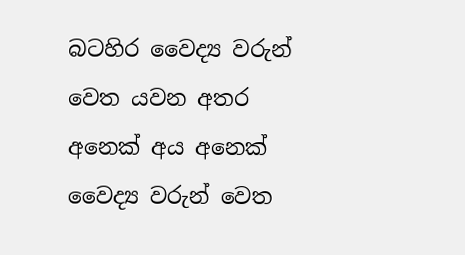බටහිර වෛද්‍ය වරුන් වෙත යවන අතර අනෙක් අය අනෙක් වෛද්‍ය වරුන් වෙත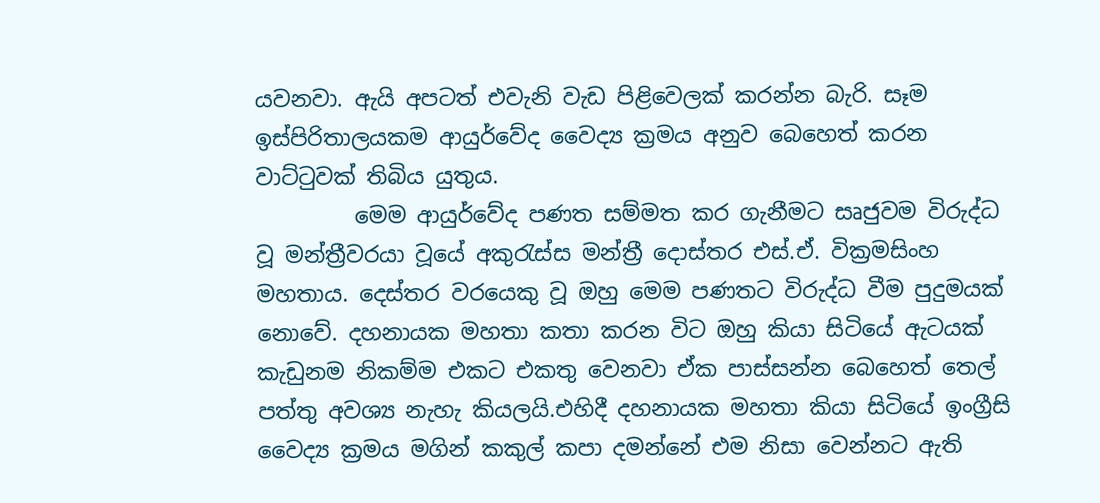යවනවා. ඇයි අපටත් එවැනි වැඩ පිළිවෙලක් කරන්න බැරි. සෑම ඉස්පිරිතාලයකම ආයුර්වේද වෛද්‍ය ක්‍රමය අනුව බෙහෙත් කරන වාට්ටුවක් තිබිය යුතුය.
         මෙම ආයුර්වේද පණත සම්මත කර ගැනීමට සෘජුවම විරුද්ධ වූ මන්ත්‍රීවරයා වූයේ අකුරැස්ස මන්ත්‍රී දොස්තර එස්.ඒ. වික්‍රමසිංහ මහතාය. දෙස්තර වරයෙකු වූ ඔහු මෙම පණතට විරුද්ධ වීම පුදුමයක් නොවේ. දහනායක මහතා කතා කරන විට ඔහු කියා සිටියේ ඇටයක් කැඩුනම නිකම්ම එකට එකතු වෙනවා ඒක පාස්සන්න බෙහෙත් තෙල් පත්තු අවශ්‍ය නැහැ කියලයි.එහිදී දහනායක මහතා කියා සිටියේ ඉංග්‍රීසි වෛද්‍ය ක්‍රමය මගින් කකුල් කපා දමන්නේ එම නිසා වෙන්නට ඇති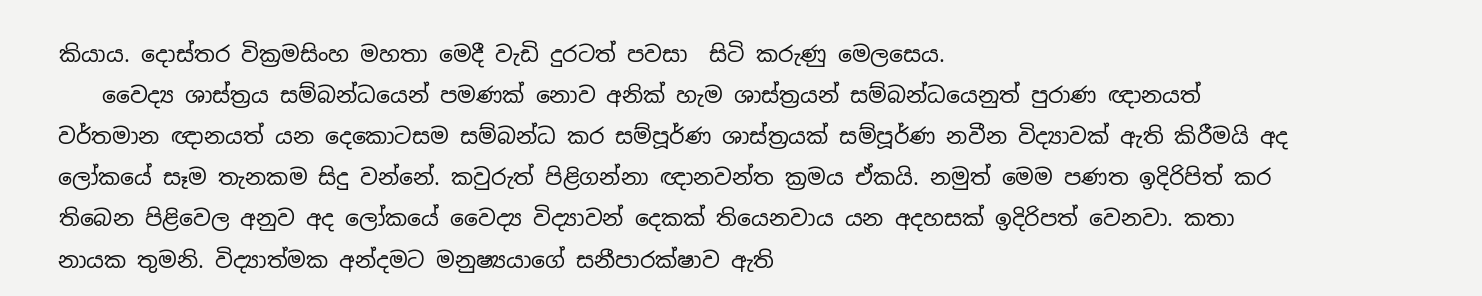කියාය. දොස්තර වික්‍රමසිංහ මහතා මෙදී වැඩි දුරටත් පවසා  සිටි කරුණු මෙලසෙය.
    වෛද්‍ය ශාස්ත්‍රය සම්බන්ධයෙන් පමණක් නොව අනික් හැම ශාස්ත්‍රයන් සම්බන්ධයෙනුත් පුරාණ ඥානයත් වර්තමාන ඥානයත් යන දෙකොටසම සම්බන්ධ කර සම්පූර්ණ ශාස්ත්‍රයක් සම්පූර්ණ නවීන විද්‍යාවක් ඇති කිරීමයි අද ලෝකයේ සෑම තැනකම සිදු වන්නේ. කවුරුත් පිළිගන්නා ඥානවන්ත ක්‍රමය ඒකයි. නමුත් මෙම පණත ඉදිරිපිත් කර තිබෙන පිළිවෙල අනුව අද ලෝකයේ වෛද්‍ය විද්‍යාවන් දෙකක් තියෙනවාය යන අදහසක් ඉදිරිපත් වෙනවා. කතා නායක තුමනි. විද්‍යාත්මක අන්දමට මනුෂ්‍යයාගේ සනීපාරක්ෂාව ඇති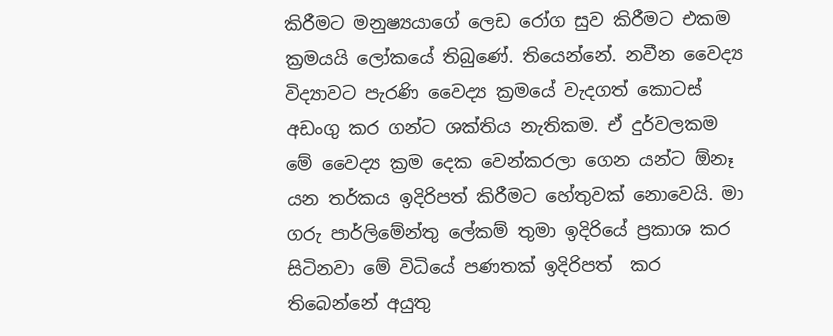කිරීමට මනුෂ්‍යයාගේ ලෙඩ රෝග සුව කිරීමට එකම ක්‍රමයයි ලෝකයේ තිබුණේ. තියෙන්නේ. නවීන වෛද්‍ය විද්‍යාවට පැරණි වෛද්‍ය ක්‍රමයේ වැදගත් කොටස් අඩංගු කර ගන්ට ශක්තිය නැතිකම. ඒ දුර්වලකම මේ වෛද්‍ය ක්‍රම දෙක වෙන්කරලා ගෙන යන්ට ඕනෑ යන තර්කය ඉදිරිපත් කිරීමට හේතුවක් නොවෙයි. මා ගරු පාර්ලිමේන්තු ලේකම් තුමා ඉදිරියේ ප්‍රකාශ කර සිටිනවා මේ විධියේ පණතක් ඉදිරිපත්  කර තිබෙන්නේ අයුතු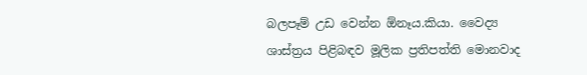බලපෑම් උඩ වෙන්න ඕනෑය.කියා. වෛද්‍ය ශාස්ත්‍රය පිළිබඳව මූලික ප්‍රතිපත්ති මොනවාද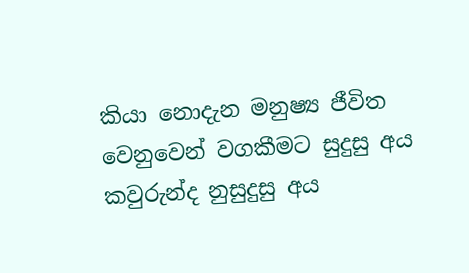කියා නොදැන මනුෂ්‍ය ජීවිත වෙනුවෙන් වගකීමට සුදුසු අය කවුරුන්ද නුසුදුසු අය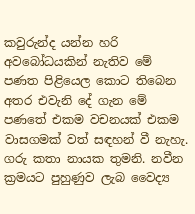කවුරුන්ද යන්න හරි අවබෝධයකින් නැතිව මේ පණත පිළියෙල කොට තිබෙන අතර එවැනි දේ ගැන මේ පණතේ එකම වචනයක් එකම වාසගමක් වත් සඳහන් වී නැහැ. ගරු කතා නායක තුමනි. නවීන ක්‍රමයට පුහුණුව ලැබ වෛද්‍ය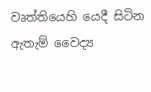වෘත්තියෙහි යෙදී සිටින ඇතැම් වෛද්‍ය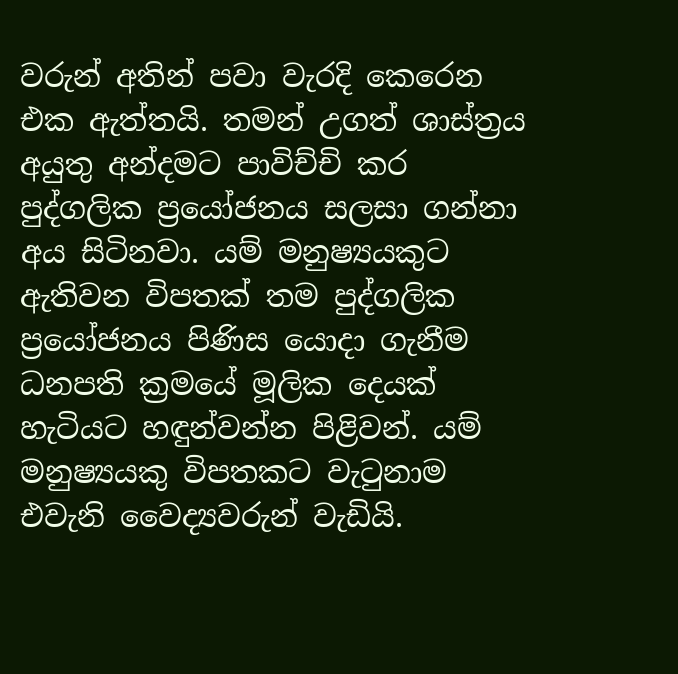වරුන් අතින් පවා වැරදි කෙරෙන එක ඇත්තයි. තමන් උගත් ශාස්ත්‍රය අයුතු අන්දමට පාවිච්චි කර පුද්ගලික ප්‍රයෝජනය සලසා ගන්නා අය සිටිනවා. යම් මනුෂ්‍යයකුට ඇතිවන විපතක් තම පුද්ගලික ප්‍රයෝජනය පිණිස යොදා ගැනීම ධනපති ක්‍රමයේ මූලික දෙයක් හැටියට හඳුන්වන්න පිළිවන්. යම් මනුෂ්‍යයකු විපතකට වැටුනාම එවැනි වෛද්‍යවරුන් වැඩියි.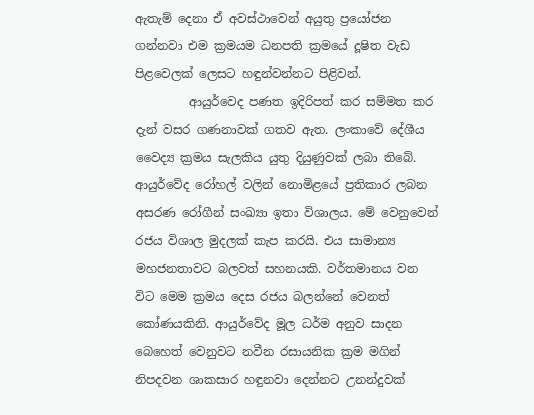ඇතැම් දෙනා ඒ අවස්ථාවෙන් අයුතු ප්‍රයෝජන ගන්නවා එම ක්‍රමයම ධනපති ක්‍රමයේ දූෂිත වැඩ පිළවෙලක් ලෙසට හඳුන්වන්නට පිළිවන්.
         ආයුර්වෙද පණත ඉදිරිපත් කර සම්මත කර දැන් වසර ගණනාවක් ගතව ඇත. ලංකාවේ දේශීය වෛද්‍ය ක්‍රමය සැලකිය යුතු දියුණුවක් ලබා තිබේ. ආයුර්වේද රෝහල් වලින් නොමිළයේ ප්‍රතිකාර ලබන අසරණ රෝගීන් සංඛ්‍යා ඉතා විශාලය. මේ වෙනුවෙන් රජය විශාල මුදලක් කැප කරයි. එය සාමාන්‍ය මහජනතාවට බලවත් සහනයකි. වර්තමානය වන විට මෙම ක්‍රමය දෙස රජය බලන්නේ වෙනත් කෝණයකිනි. ආයුර්වේද මූල ධර්ම අනුව සාදන බෙහෙත් වෙනුවට නවීන රසායනික ක්‍රම මගින් නිපදවන ශාකසාර හඳුනවා දෙන්නට උනන්දුවක්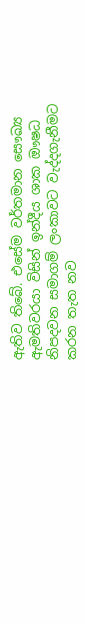ඇතිව තිබේ. එසේම වර්තමාන සෞඛ්‍ය ඇමතිවරයා විසින් ඉන්දීය ශාක ඖෂධ නිපදවන සමාගම් ලංකාවට වැද්දගැනීමට කරන තැත නව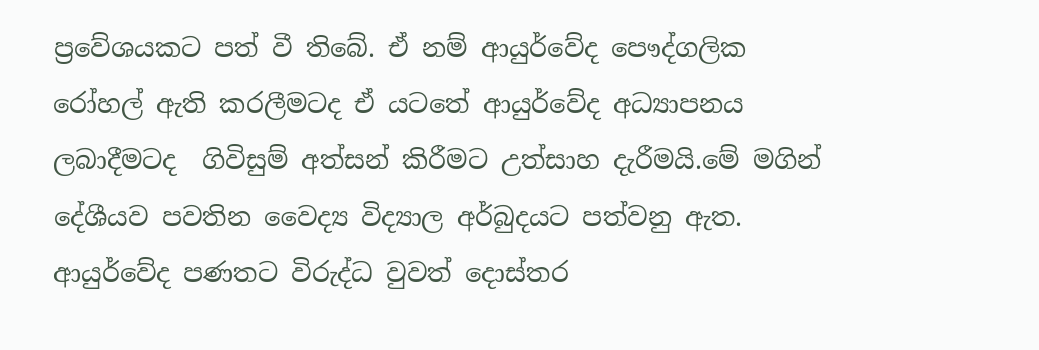ප්‍රවේශයකට පත් වී තිබේ. ඒ නම් ආයුර්වේද පෞද්ගලික රෝහල් ඇති කරලීමටද ඒ යටතේ ආයුර්වේද අධ්‍යාපනය ලබාදීමටද  ගිවිසුම් අත්සන් කිරීමට උත්සාහ දැරීමයි.මේ මගින් දේශීයව පවතින වෛද්‍ය විද්‍යාල අර්බුදයට පත්වනු ඇත. ආයුර්වේද පණතට විරුද්ධ වුවත් දොස්තර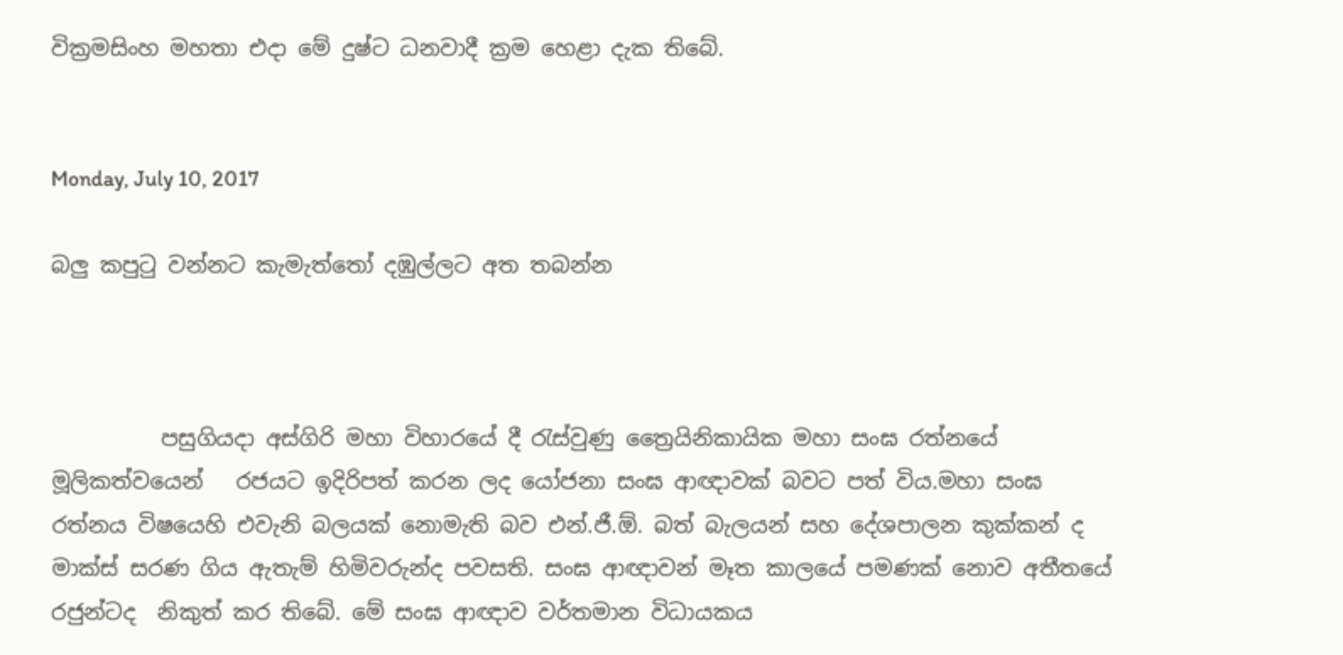වික්‍රමසිංහ මහතා එදා මේ දුෂ්ට ධනවාදී ක්‍රම හෙළා දැක තිබේ.


Monday, July 10, 2017

බලු කපුටු වන්නට කැමැත්තෝ දඹුල්ලට අත තබන්න



          පසුගියදා අස්ගිරි මහා විහාරයේ දී රැස්වුණු ත්‍රෛයිනිකායික මහා සංඝ රත්නයේ මූලිකත්වයෙන්   රජයට ඉදිරිපත් කරන ලද යෝජනා සංඝ ආඥාවක් බවට පත් විය.මහා සංඝ රත්නය විෂයෙහි එවැනි බලයක් නොමැති බව එන්.ජී.ඕ. බත් බැලයන් සහ දේශපාලන කුක්කන් ද මාක්ස් සරණ ගිය ඇතැම් හිමිවරුන්ද පවසති. සංඝ ආඥාවන් මෑත කාලයේ පමණක් නොව අතීතයේ රජුන්ටද  නිකුත් කර තිබේ. මේ සංඝ ආඥාව වර්තමාන විධායකය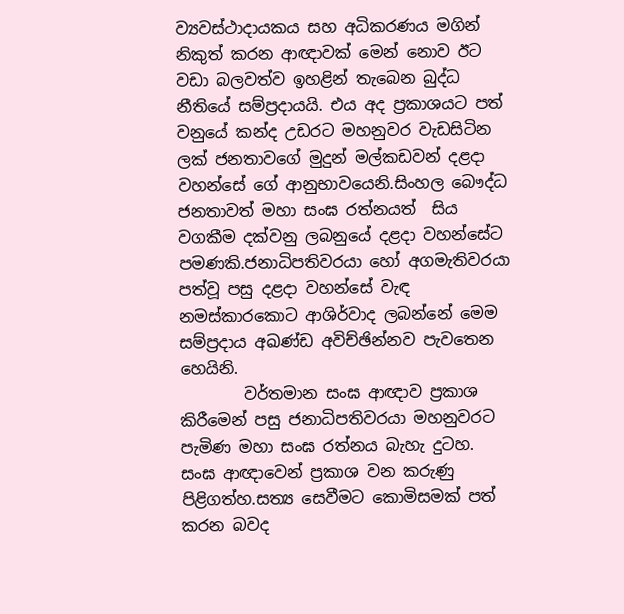ව්‍යවස්ථාදායකය සහ අධිකරණය මගින් නිකුත් කරන ආඥාවක් මෙන් නොව ඊට වඩා බලවත්ව ඉහළින් තැබෙන බුද්ධ නීතියේ සම්ප්‍රදායයි. එය අද ප්‍රකාශයට පත් වනුයේ කන්ද උඩරට මහනුවර වැඩසිටින ලක් ජනතාවගේ මුදුන් මල්කඩවන් දළදා වහන්සේ ගේ ආනුභාවයෙනි.සිංහල බෞද්ධ ජනතාවත් මහා සංඝ රත්නයත්  සිය වගකීම දක්වනු ලබනුයේ දළදා වහන්සේට පමණකි.ජනාධිපතිවරයා හෝ අගමැතිවරයා  පත්වූ පසු දළදා වහන්සේ වැඳ නමස්කාරකොට ආශිර්වාද ලබන්නේ මෙම සම්ප්‍රදාය අඛණ්ඩ අවිච්ඡින්නව පැවතෙන හෙයිනි.
        වර්තමාන සංඝ ආඥාව ප්‍රකාශ කිරීමෙන් පසු ජනාධිපතිවරයා මහනුවරට පැමිණ මහා සංඝ රත්නය බැහැ දුටහ. සංඝ ආඥාවෙන් ප්‍රකාශ වන කරුණු පිළිගත්හ.සත්‍ය සෙවීමට කොමිසමක් පත් කරන බවද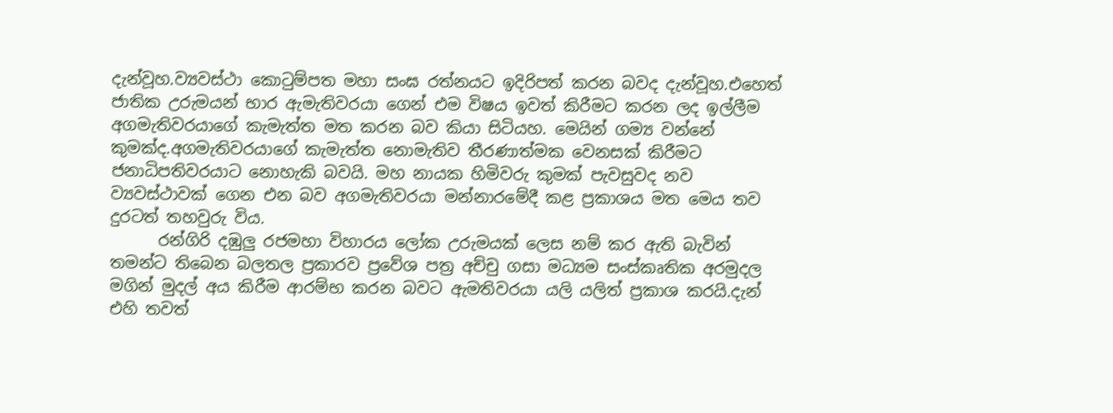දැන්වූහ.ව්‍යවස්ථා කොටුම්පත මහා සංඝ රත්නයට ඉදිරිපත් කරන බවද දැන්වූහ.එහෙත් ජාතික උරුමයන් භාර ඇමැතිවරයා ගෙන් එම විෂය ඉවත් කිරීමට කරන ලද ඉල්ලීම අගමැතිවරයාගේ කැමැත්ත මත කරන බව කියා සිටියහ. මෙයින් ගම්‍ය වන්නේ කුමක්ද.අගමැතිවරයාගේ කැමැත්ත නොමැතිව තීරණාත්මක වෙනසක් කිරීමට ජනාධිපතිවරයාට නොහැකි බවයි. මහ නායක හිමිවරු කුමක් පැවසුවද නව ව්‍යවස්ථාවක් ගෙන එන බව අගමැතිවරයා මන්නාරමේදී කළ ප්‍රකාශය මත මෙය තව දුරටත් තහවුරු විය.
      රන්ගිරි දඹුලු රජමහා විහාරය ලෝක උරුමයක් ලෙස නම් කර ඇති බැවින් තමන්ට තිබෙන බලතල ප්‍රකාරව ප්‍රවේශ පත්‍ර අච්චු ගසා මධ්‍යම සංස්කෘතික අරමුදල මගින් මුදල් අය කිරීම ආරම්භ කරන බවට ඇමතිවරයා යලි යලිත් ප්‍රකාශ කරයි.දැන් එහි තවත්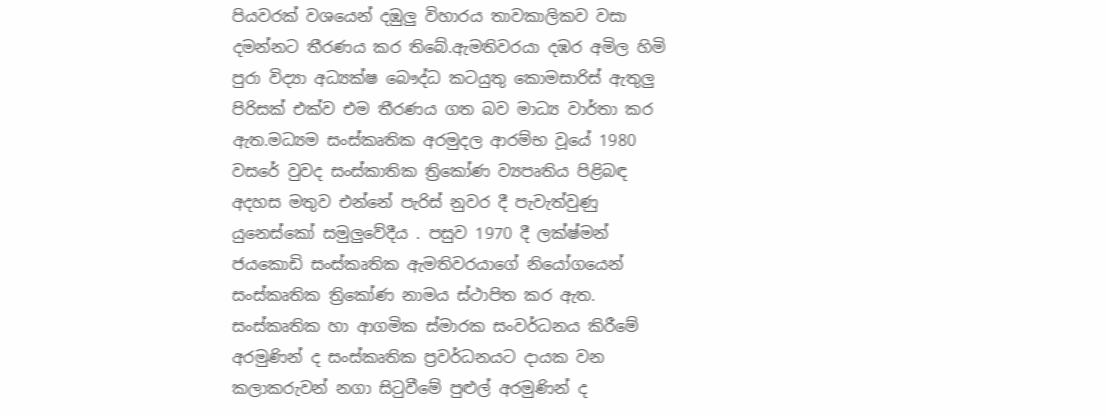පියවරක් වශයෙන් දඹුලු විහාරය තාවකාලිකව වසා දමන්නට තීරණය කර තිබේ.ඇමතිවරයා දඹර අමිල හිමි පුරා විද්‍යා අධ්‍යක්ෂ බෞද්ධ කටයුතු කොමසාරිස් ඇතුලු පිරිසක් එක්ව එම තීරණය ගත බව මාධ්‍ය වාර්තා කර ඇත.මධ්‍යම සංස්කෘතික අරමුදල ආරම්භ වූයේ 1980 වසරේ වුවද සංස්කාතික ත්‍රිකෝණ ව්‍යපෘතිය පිළිබඳ අදහස මතුව එන්නේ පැරිස් නුවර දී පැවැත්වුණු යුනෙස්කෝ සමුලුවේදීය . පසුව 1970 දී ලක්ෂ්මන් ජයකොඩි සංස්කෘතික ඇමතිවරයාගේ නියෝගයෙන් සංස්කෘතික ත්‍රිකෝණ නාමය ස්ථාපිත කර ඇත. සංස්කෘතික හා ආගමික ස්මාරක සංවර්ධනය කිරීමේ අරමුණින් ද සංස්කෘතික ප්‍රවර්ධනයට දායක වන කලාකරුවන් නගා සිටුවීමේ පුළුල් අරමුණින් ද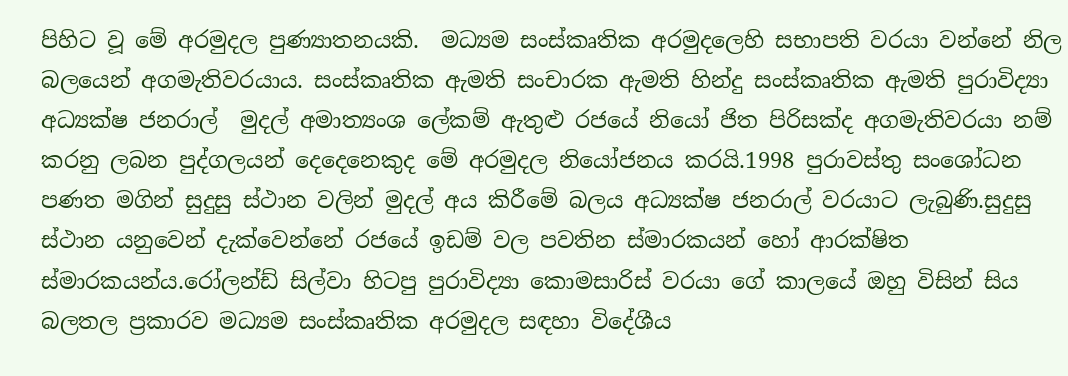පිහිට වූ මේ අරමුදල පුණ්‍යාතනයකි.  මධ්‍යම සංස්කෘතික අරමුදලෙහි සභාපති වරයා වන්නේ නිල බලයෙන් අගමැතිවරයාය. සංස්කෘතික ඇමති සංචාරක ඇමති හින්දු සංස්කෘතික ඇමති පුරාවිද්‍යා අධ්‍යක්ෂ ජනරාල්  මුදල් අමාත්‍යංශ ලේකම් ඇතුළු රජයේ නියෝ ජිත පිරිසක්ද අගමැතිවරයා නම් කරනු ලබන පුද්ගලයන් දෙදෙනෙකුද මේ අරමුදල නියෝජනය කරයි.1998 පුරාවස්තු සංශෝධන පණත මගින් සුදුසු ස්ථාන වලින් මුදල් අය කිරීමේ බලය අධ්‍යක්ෂ ජනරාල් වරයාට ලැබුණි.සුදුසු ස්ථාන යනුවෙන් දැක්වෙන්නේ රජයේ ඉඩම් වල පවතින ස්මාරකයන් හෝ ආරක්ෂිත ස්මාරකයන්ය.රෝලන්ඩ් සිල්වා හිටපු පුරාවිද්‍යා කොමසාරිස් වරයා ගේ කාලයේ ඔහු විසින් සිය බලතල ප්‍රකාරව මධ්‍යම සංස්කෘතික අරමුදල සඳහා විදේශීය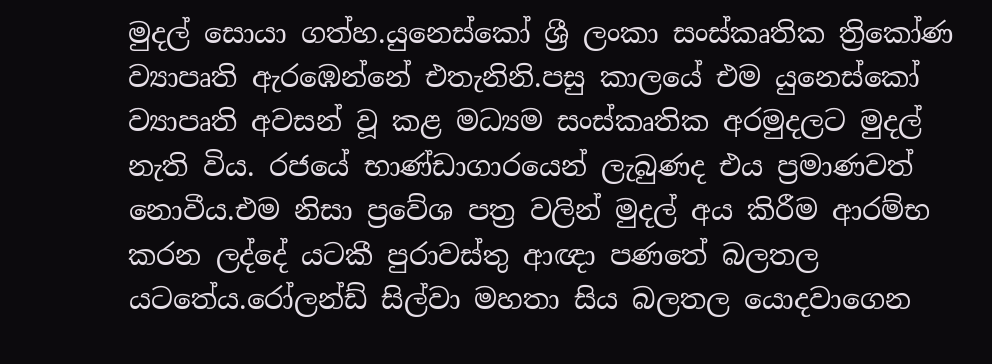මුදල් සොයා ගත්හ.යුනෙස්කෝ ශ්‍රී ලංකා සංස්කෘතික ත්‍රිකෝණ ව්‍යාපෘති ඇරඹෙන්නේ එතැනිනි.පසු කාලයේ එම යුනෙස්කෝ ව්‍යාපෘති අවසන් වූ කළ මධ්‍යම සංස්කෘතික අරමුදලට මුදල් නැති විය. රජයේ භාණ්ඩාගාරයෙන් ලැබුණද එය ප්‍රමාණවත් නොවීය.එම නිසා ප්‍රවේශ පත්‍ර වලින් මුදල් අය කිරීම ආරම්භ කරන ලද්දේ යටකී පුරාවස්තු ආඥා පණතේ බලතල යටතේය.රෝලන්ඩ් සිල්වා මහතා සිය බලතල යොදවාගෙන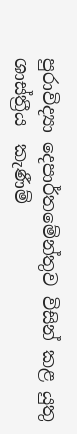පුරාවිද්‍යා දෙපාර්තමේන්තුව විසින් කළ යුතු ශාස්ත්‍රීය  කැණීම්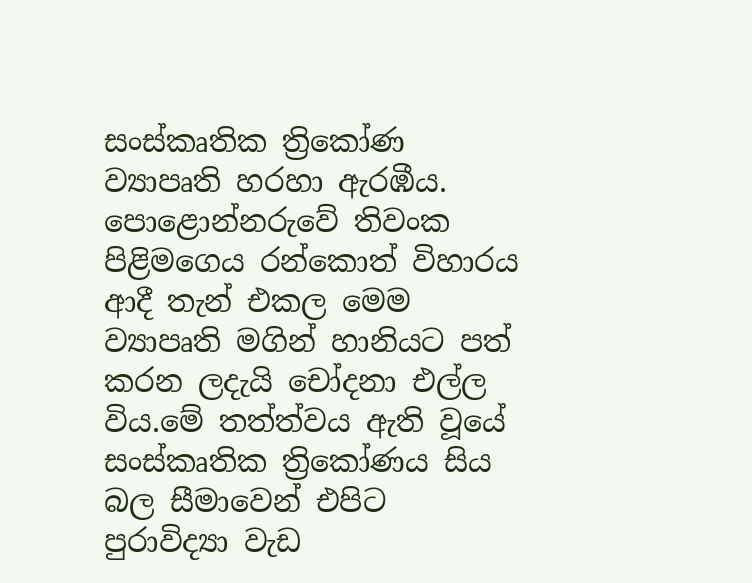සංස්කෘතික ත්‍රිකෝණ ව්‍යාපෘති හරහා ඇරඹීය. පොළොන්නරුවේ තිවංක පිළිමගෙය රන්කොත් විහාරය ආදී තැන් එකල මෙම ව්‍යාපෘති මගින් හානියට පත් කරන ලදැයි චෝදනා එල්ල විය.මේ තත්ත්වය ඇති වූයේ සංස්කෘතික ත්‍රිකෝණය සිය බල සීමාවෙන් එපිට පුරාවිද්‍යා වැඩ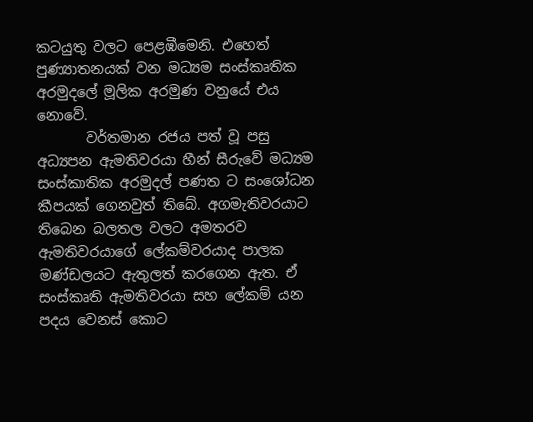කටයුතු වලට පෙළඹීමෙනි. එහෙත් පුණ්‍යාතනයක් වන මධ්‍යම සංස්කෘතික අරමුදලේ මූලික අරමුණ වනුයේ එය නොවේ.
       වර්තමාන රජය පත් වූ පසු අධ්‍යපන ඇමතිවරයා හීන් සීරුවේ මධ්‍යම සංස්කාතික අරමුදල් පණත ට සංශෝධන කීපයක් ගෙනවුත් තිබේ. අගමැතිවරයාට තිබෙන බලතල වලට අමතරව ඇමතිව‍රයාගේ ලේකම්වරයාද පාලක මණ්ඩලයට ඇතුලත් කරගෙන ඇත. ඒ සංස්කෘති ඇමතිවරයා සහ ලේකම් යන පදය වෙනස් කොට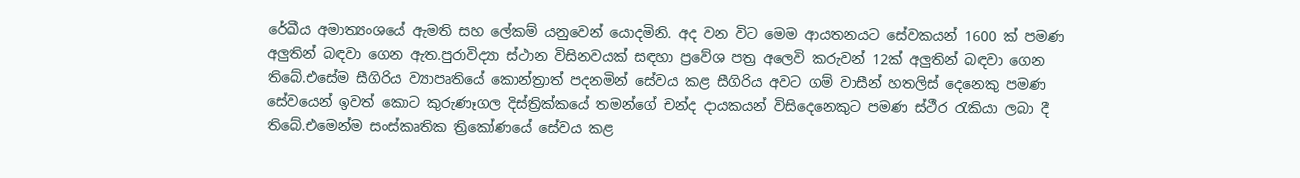රේඛීය අමාත්‍යංශයේ ඇමති සහ ලේකම් යනුවෙන් යොදමිනි. අද වන විට මෙම ආයතනයට සේවකයන් 1600 ක් පමණ අලුතින් බඳවා ගෙන ඇත.පුරාවිද්‍යා ස්ථාන විසිනවයක් සඳහා ප්‍රවේශ පත්‍ර අලෙවි කරුවන් 12ක් අලුතින් බඳවා ගෙන තිබේ.එසේම සීගිරිය ව්‍යාපෘතියේ කොන්ත්‍රාත් පදනමින් සේවය කළ සීගිරිය අවට ගම් වාසීන් හතලිස් දෙනෙකු පමණ සේවයෙන් ඉවත් කොට කුරුණෑගල දිස්ත්‍රික්කයේ තමන්ගේ චන්ද දායකයන් විසිදෙනෙකුට පමණ ස්ථීර රැකියා ලබා දී තිබේ.එමෙන්ම සංස්කෘතික ත්‍රිකෝණයේ සේවය කළ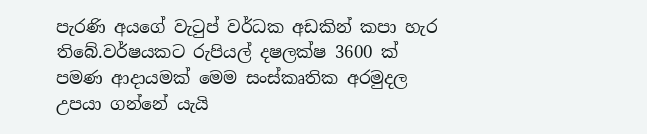පැරණි අයගේ වැටුප් වර්ධක අඩකින් කපා හැර තිබේ.වර්ෂයකට රුපියල් දෂලක්ෂ 3600 ක් පමණ ආදායමක් මෙම සංස්කෘතික අරමුදල උපයා ගන්නේ යැයි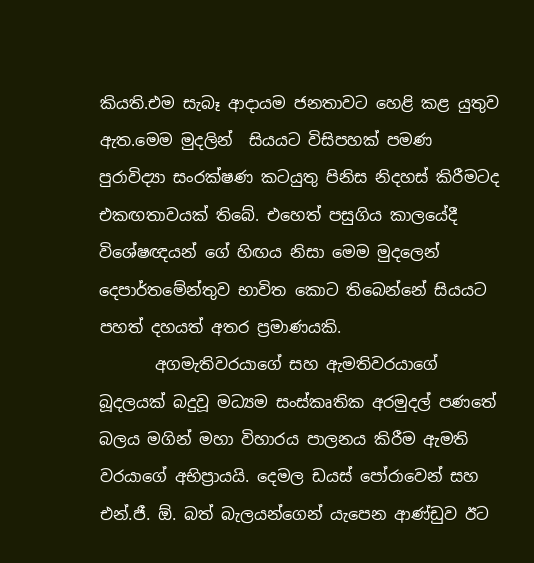කියති.එම සැබෑ ආදායම ජනතාවට හෙළි කළ යුතුව ඇත.මෙම මුදලින්  සියයට විසිපහක් පමණ පුරාවිද්‍යා සංරක්ෂණ කටයුතු පිනිස නිදහස් කිරීමටද එකඟතාවයක් තිබේ. එහෙත් පසුගිය කාලයේදී විශේෂඥයන් ගේ හිඟය නිසා මෙම මුදලෙන් දෙපාර්තමේන්තුව භාවිත කොට තිබෙන්නේ සියයට පහත් දහයත් අතර ප්‍රමාණයකි.
       අගමැතිවරයාගේ සහ ඇමතිවරයාගේ බූදලයක් බදුවූ මධ්‍යම සංස්කෘතික අරමුදල් පණතේ බලය මගින් මහා විහාරය පාලනය කිරීම ඇමති වරයාගේ අභිප්‍රායයි. දෙමල ඩයස් පෝරාවෙන් සහ එන්.ජී. ඕ. බත් බැලයන්ගෙන් යැපෙන ආණ්ඩුව ඊට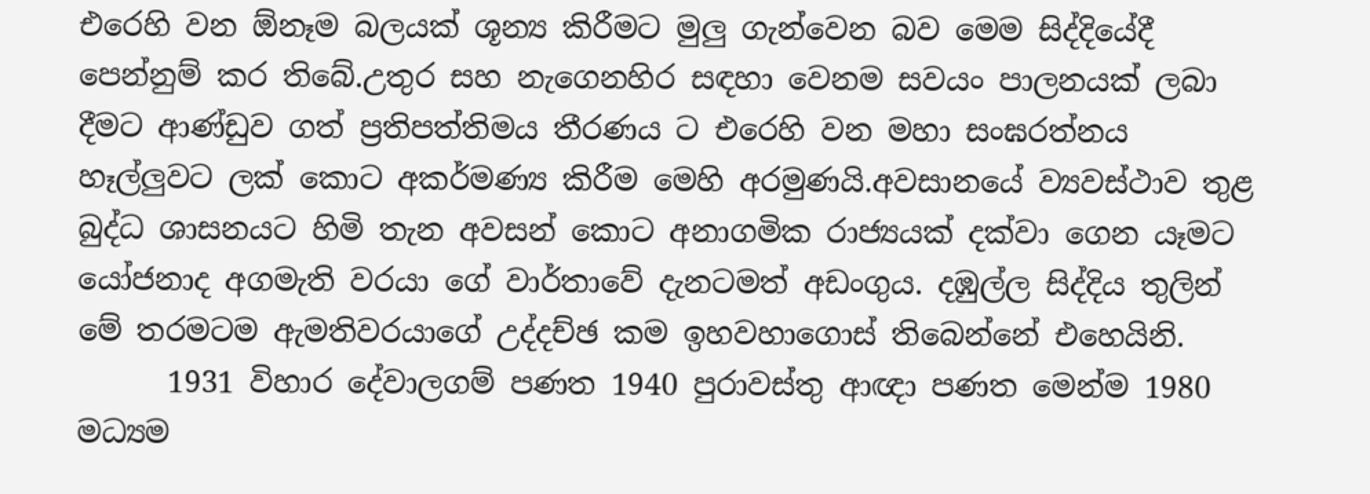එරෙහි වන ඕනෑම බලයක් ශූන්‍ය කිරීමට මුලු ගැන්වෙන බව මෙම සිද්දියේදී පෙන්නුම් කර තිබේ.උතුර සහ නැගෙනහිර සඳහා වෙනම සවයං පාලනයක් ලබා දීමට ආණ්ඩුව ගත් ප්‍රතිපත්තිමය තීරණය ට එරෙහි වන මහා සංඝරත්නය හෑල්ලුවට ලක් කොට අකර්මණ්‍ය කිරීම මෙහි අරමුණයි.අවසානයේ ව්‍යවස්ථාව තුළ බුද්ධ ශාසනයට හිමි තැන අවසන් කොට අනාගමික රාජ්‍යයක් දක්වා ගෙන යෑමට යෝජනාද අගමැති වරයා ගේ වාර්තාවේ දැනටමත් අඩංගුය. දඹුල්ල සිද්දිය තුලින් මේ තරමටම ඇමතිවරයාගේ උද්දච්ඡ කම ඉහවහාගොස් තිබෙන්නේ එහෙයිනි.
      1931 විහාර දේවාලගම් පණත 1940 පුරාවස්තු ආඥා පණත මෙන්ම 1980 මධ්‍යම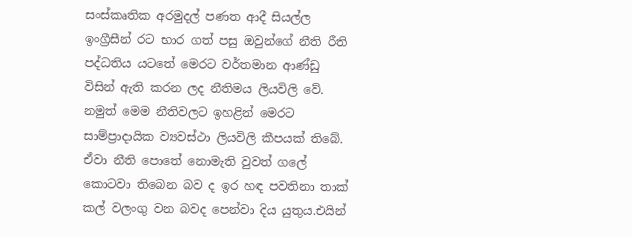සංස්කෘතික අරමුදල් පණත ආදී සියල්ල ඉංග්‍රීසීන් රට භාර ගත් පසු ඔවුන්ගේ නීති රීති පද්ධතිය යටතේ මෙරට වර්තමාන ආණ්ඩු විසින් ඇති කරන ලද නීතිමය ලියවිලි වේ. නමුත් මෙම නීතිවලට ඉහළින් මෙරට සාම්ප්‍රාදායික ව්‍යවස්ථා ලියවිලි කීපයක් තිබේ. ඒවා නීති පොතේ නොමැති වුවත් ගලේ කොටවා තිබෙන බව ද ඉර හඳ පවතිනා තාක් කල් වලංගු වන බවද පෙන්වා දිය යුතුය.එයින්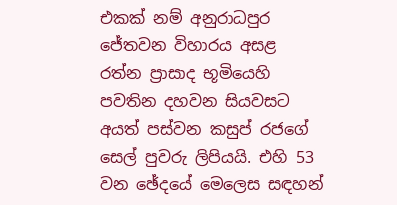එකක් නම් අනුරාධපුර ජේතවන විහාරය අසළ  රත්න ප්‍රාසාද භූමියෙහි පවතින දහවන සියවසට අයත් පස්වන කසුප් රජගේ සෙල් පුවරු ලිපියයි. එහි 53 වන ඡේදයේ මෙලෙස සඳහන්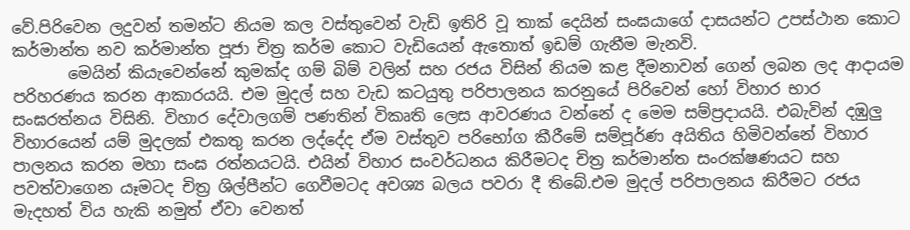වේ.පිරිවෙන ලදුවන් තමන්ට නියම කල වස්තුවෙන් වැඩි ඉතිරි වූ තාක් දෙයින් සංඝයාගේ දාසයන්ට උපස්ථාන කොට කර්මාන්ත නව කර්මාන්ත පූජා චිත්‍ර කර්ම කොට වැඩියෙන් ඇතොත් ඉඩම් ගැනීම මැනවි.
       මෙයින් කියැවෙන්නේ කුමක්ද ගම් බිම් වලින් සහ රජය විසින් නියම කළ දීමනාවන් ගෙන් ලබන ලද ආදායම පරිහරණය කරන ආකාරයයි. එම මුදල් සහ වැඩ කටයුතු පරිපාලනය කරනුයේ පිරිවෙන් හෝ විහාර භාර සංඝරත්නය විසිනි. විහාර දේවාලගම් පණතින් විකෘති ලෙස ආවරණය වන්නේ ද මෙම සම්ප්‍රදායයි. එබැවින් දඹුලු විහාරයෙන් යම් මුදලක් එකතු කරන ලද්දේද ඒම වස්තුව පරිභෝග කීරීමේ සම්පූර්ණ අයිතිය හිමිවන්නේ විහාර පාලනය කරන මහා සංඝ රත්නයටයි. එයින් විහාර සංවර්ධනය කිරීමටද චිත්‍ර කර්මාන්ත සංරක්ෂණයට සහ පවත්වාගෙන යෑමටද චිත්‍ර ශිල්පීන්ට ගෙවීමටද අවශ්‍ය බලය පවරා දී තිබේ.එම මුදල් පරිපාලනය කිරීමට රජය මැදහත් විය හැකි නමුත් ඒවා වෙනත්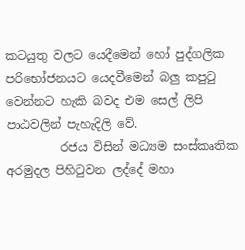කටයුතු වලට යෙදීමෙන් හෝ පුද්ගලික පරිභෝජනයට යෙදවීමෙන් බලු කපුටු වෙන්නට හැකි බවද එම සෙල් ලිපි පාඨවලින් පැහැදිලි වේ.
         රජය විසින් මධ්‍යම සංස්කෘතික අරමුදල පිහිටුවන ලද්දේ මහා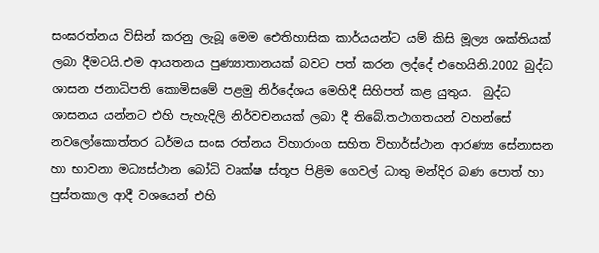සංඝරත්නය විසින් කරනු ලැබූ මෙම ඓතිහාසික කාර්යයන්ට යම් කිසි මූල්‍ය ශක්තියක් ලබා දීමටයි.එම ආයතනය පුණ්‍යාතානයක් බවට පත් කරන ලද්දේ එහෙයිනි.2002 බුද්ධ ශාසන ජනාධිපති කොමිසමේ පළමු නිර්දේශය මෙහිදී සිහිපත් කළ යුතුය.  බුද්ධ ශාසනය යන්නට එහි පැහැදිලි නිර්වචනයක් ලබා දී තිබේ.තථාගතයන් වහන්සේ නවලෝකොත්තර ධර්මය සංඝ රත්නය විහාරාංග සහිත විහාර්ස්ථාන ආරණ්‍ය සේනාසන හා භාවනා මධ්‍යස්ථාන බෝධි වෘක්ෂ ස්තූප පිළිම ගෙවල් ධාතු මන්දිර බණ පොත් හා පුස්තකාල ආදී වශයෙන් එහි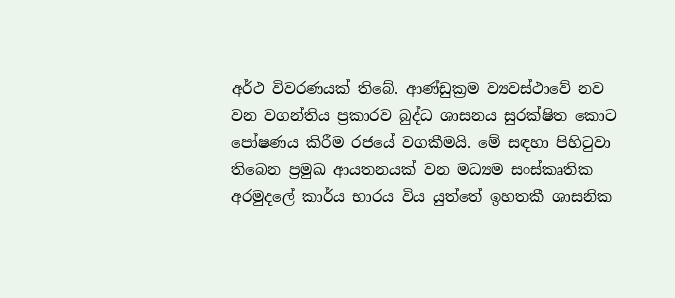අර්ථ විවරණයක් තිබේ. ආණ්ඩුක්‍රම ව්‍යවස්ථාවේ නව වන වගන්තිය ප්‍රකාරව බුද්ධ ශාසනය සුරක්ෂිත කොට පෝෂණය කිරීම රජයේ වගකීමයි. මේ සඳහා පිහිටුවා තිබෙන ප්‍රමුඛ ආයතනයක් වන මධ්‍යම සංස්කෘතික අරමුදලේ කාර්ය භාරය විය යුත්තේ ඉහතකී ශාසනික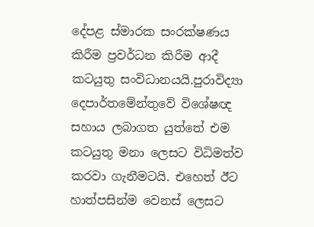දේපළ ස්මාරක සංරක්ෂණය කිරීම ප්‍රවර්ධන කිරීම ආදී කටයුතු සංවිධානයයි.පුරාවිද්‍යා දෙපාර්තමේන්තුවේ විශේෂඥ සහාය ලබාගත යුත්තේ එම කටයුතු මනා ලෙසට විධිමත්ව කරවා ගැනීමටයි. එහෙත් ඊට හාත්පසින්ම වෙනස් ලෙසට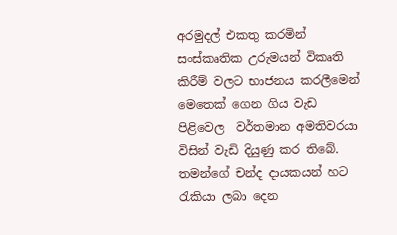අරමුදල් එකතු කරමින් සංස්කෘතික උරුමයන් විකෘති කිරීම් වලට භාජනය කරලීමෙන් මෙතෙක් ගෙන ගිය වැඩ පිළිවෙල  වර්තමාන අමතිවරයා විසින් වැඩි දියුණු කර තිබේ.  තමන්ගේ චන්ද දායකයන් හට රැකියා ලබා දෙන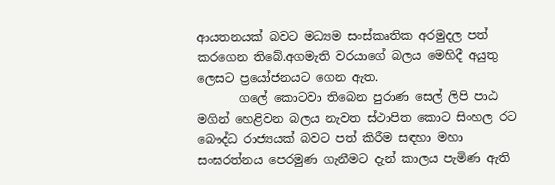ආයතනයක් බවට මධ්‍යම සංස්කෘතික අරමුදල පත් කරගෙන තිබේ.අගමැති වරයාගේ බලය මෙහිදී අයුතු ලෙසට ප්‍රයෝජනයට ගෙන ඇත.
       ගලේ කොටවා තිබෙන පුරාණ සෙල් ලිපි පාඨ මගින් හෙළිවන බලය නැවත ස්ථාපිත කොට සිංහල රට බෞද්ධ රාජ්‍යයක් බවට පත් කිරීම සඳහා මහා සංඝරත්නය පෙරමුණ ගැනීමට දැන් කාලය පැමිණ ඇති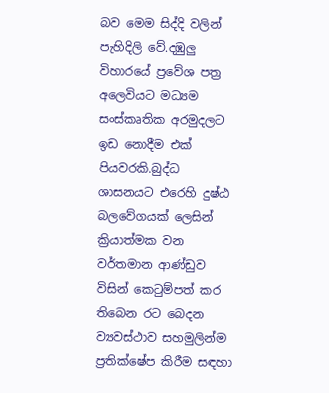බව මෙම සිද්දි වලින් පැහිදිලි වේ.දඹුලු විහාරයේ ප්‍රවේශ පත්‍ර අලෙවියට මධ්‍යම සංස්කෘතික අරමුදලට ඉඩ නොදීම එක් පියවරකි.බුද්ධ ශාසනයට එරෙහි දුෂ්ඨ බලවේගයක් ලෙසින් ක්‍රියාත්මක වන වර්තමාන ආණ්ඩුව විසින් කෙටුම්පත් කර තිබෙන රට බෙදන ව්‍යවස්ථාව සහමුලින්ම ප්‍රතික්ෂේප කිරීම සඳහා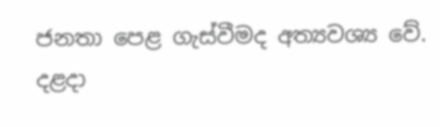ජනතා පෙළ ගැස්වීමද අත්‍යවශ්‍ය වේ. දළදා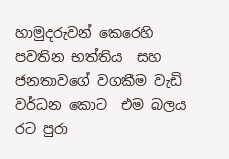හාමුදරුවන් කෙරෙහි පවතින භත්තිය  සහ ජනතාවගේ වගකීම වැඩි වර්ධන කොට  එම බලය රට පුරා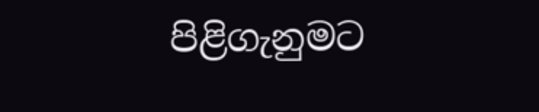පිළිගැනුමට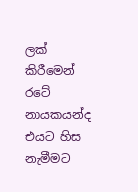ලක් කිරීමෙන් රටේ නායකයන්ද එයට හිස නැමීමට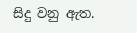සිදු වනු ඇත.